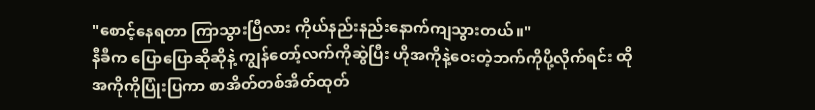"စောင့်နေရတာ ကြာသွားပြီလား ကိုယ်နည်းနည်းနောက်ကျသွားတယ်။"
နီခီက ပြောပြောဆိုဆိုနဲ့ ကျွန်တော့်လက်ကိုဆွဲပြီး ဟိုအကိုနဲ့ဝေးတဲ့ဘက်ကိုပို့လိုက်ရင်း ထိုအကိုကိုပြုံးပြကာ စာအိတ်တစ်အိတ်ထုတ်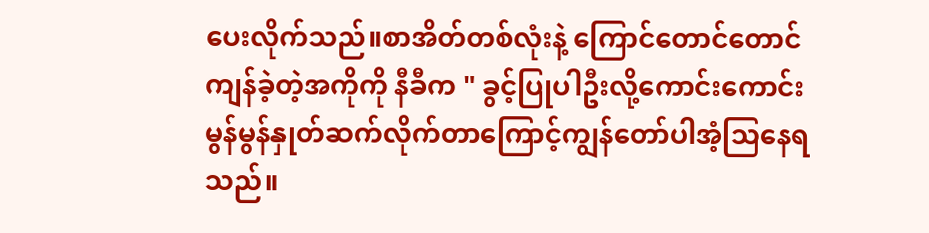ပေးလိုက်သည်။စာအိတ်တစ်လုံးနဲ့ ကြောင်တောင်တောင်ကျန်ခဲ့တဲ့အကိုကို နီခီက " ခွင့်ပြုပါဦးလို့ကောင်းကောင်းမွန်မွန်နှုတ်ဆက်လိုက်တာကြောင့်ကျွန်တော်ပါအံ့သြနေရသည်။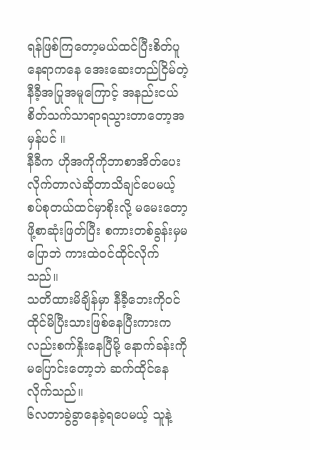ရန်ဖြစ်ကြတော့မယ်ထင်ပြီးစိတ်ပူနေရာကနေ အေးဆေးတည်ငြိမ်တဲ့နီခီ့အပြုအမူကြောင့် အနည်းငယ်စိတ်သက်သာရာရသွားတာတော့အမှန်ပင် ။
နီခီက ဟိုအကိုကိုဘာစာအိတ်ပေးလိုက်တာလဲဆိုတာသိချင်ပေမယ့် စပ်စုတယ်ထင်မှာစိုးလို့ မမေးတော့ဖို့စာဆုံးဖြတ်ပြီး စကားတစ်ခွန်းမှမပြောဘဲ ကားထဲ၀င်ထိုင်လိုက်သည်။
သတိထားမိချိန်မှာ နီခီ့ဘေးကို၀င်ထိုင်မိပြီးသားဖြစ်နေပြီးကားကလည်းစက်နှိုးနေပြီမို့ နောက်ခန်းကိုမပြောင်းတော့ဘဲ ဆက်ထိုင်နေလိုက်သည်။
၆လတာခွဲခွာနေခဲ့ရပေမယ့် သူနဲ့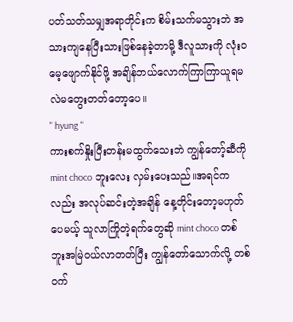ပတ်သတ်သမျှအရာတိုင်းက စိမ်းသက်မသွားဘဲ အသားကျနေပြီးသားဖြစ်နေခဲ့တာမို့ ဒီလူသားကို လုံးဝမေ့ဖျောက်နိုင်ဖို့ အချိန်ဘယ်လောက်ကြာကြာယူရမလဲမတွေးတတ်တော့ပေ။
" hyung "
ကားစက်နှိုးပြီးတန်းမထွက်သေးဘဲ ကျွန်တော့်ဆီကို mint choco ဘူးလေး လှမ်းပေးသည်။အရင်ကလည်း အလုပ်ဆင်းတဲ့အချိန် နေ့တိုင်းတော့မဟုတ်ပေမယ့် သူလာကြိုတဲ့ရက်တွေဆို mint choco တစ်ဘူးအမြဲ၀ယ်လာတတ်ပြီး ကျွန်တော်သောက်လို့ တစ်၀က်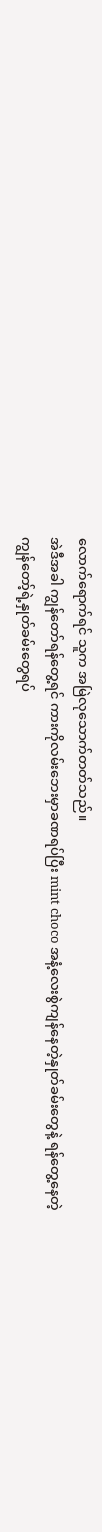လောက်ရောက်ရင် သူက အမြဲလုသောက်တတ်သည်။
အဲဒီအခါ ကျွန်တော်ရန်တွေ့ရင် ကားကိုလမ်းဘေးမှာခဏရပ်ပြီး mint choco အနံ့လေးစွဲကျန်နေတဲ့နှုတ်ခမ်းတွေနဲ့ ရန်တွေ့နေတဲ့ကျွန်တော့်ရဲ့နှုတ်ခမ်းတွေရပ်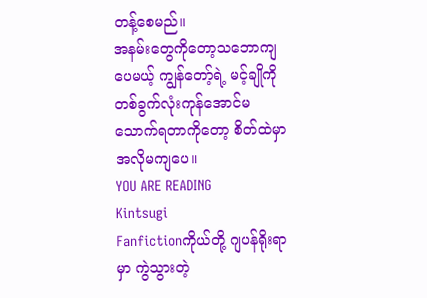တန့်စေမည်။
အနမ်းတွေကိုတော့သဘောကျပေမယ့် ကျွန်တော့်ရဲ့ မင့်ချိုကို တစ်ခွက်လုံးကုန်အောင်မသောက်ရတာကိုတော့ စိတ်ထဲမှာအလိုမကျပေ။
YOU ARE READING
Kintsugi
Fanfictionကိုယ်တို့ ဂျပန်ရိုးရာမှာ ကွဲသွားတဲ့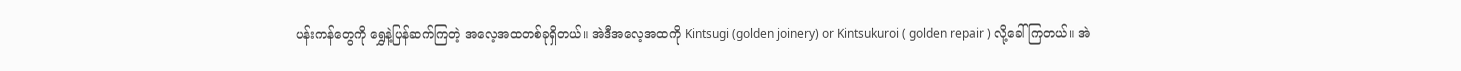ပန်းကန်တွေကို ရွှေနဲ့ပြန်ဆက်ကြတဲ့ အလေ့အထတစ်ခုရှိတယ်။ အဲဒီအလေ့အထကို Kintsugi (golden joinery) or Kintsukuroi ( golden repair ) လို့ခေါ်ကြတယ်။ အဲ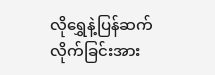လိုရွှေနဲ့ပြန်ဆက်လိုက်ခြင်းအား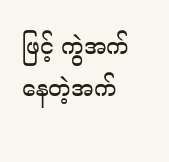ဖြင့် ကွဲအက်နေတဲ့အက်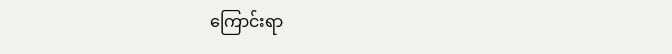ကြောင်းရာ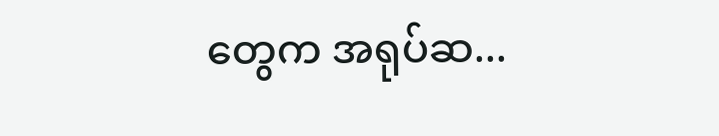တွေက အရုပ်ဆ...